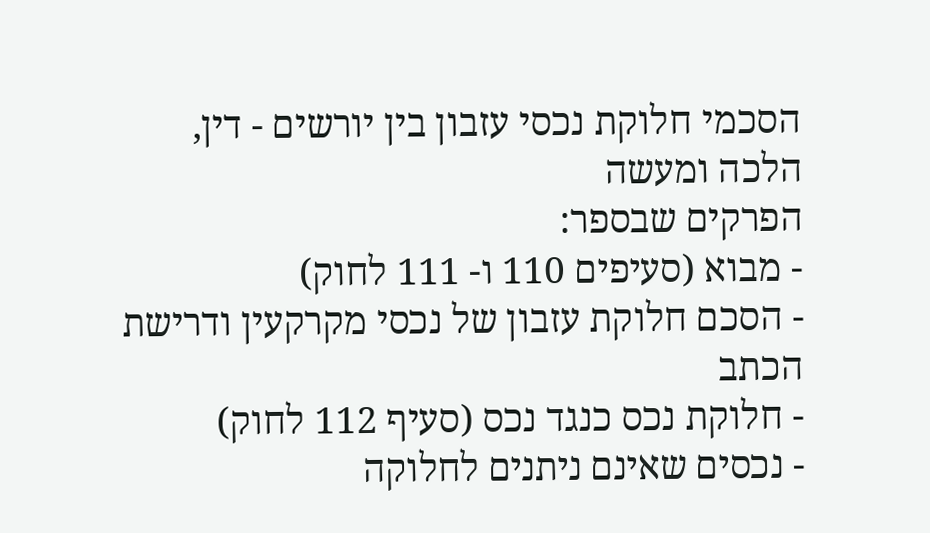הסכמי חלוקת נכסי עזבון בין יורשים - דין, הלכה ומעשה
הפרקים שבספר:
- מבוא (סעיפים 110 ו- 111 לחוק)
- הסכם חלוקת עזבון של נכסי מקרקעין ודרישת הכתב
- חלוקת נכס כנגד נכס (סעיף 112 לחוק)
- נכסים שאינם ניתנים לחלוקה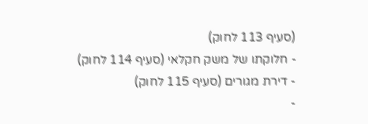(סעיף 113 לחוק)
- חלוקתו של משק חקלאי (סעיף 114 לחוק)
- דירת מגורים (סעיף 115 לחוק)
-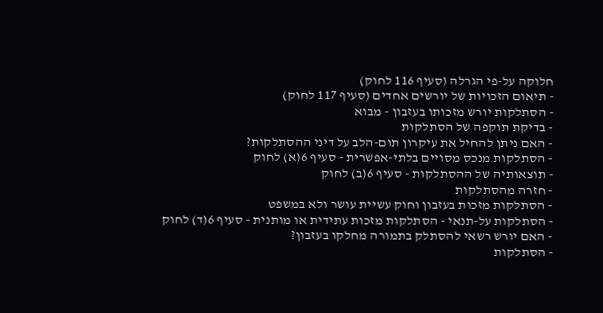חלוקה על-פי הגרלה (סעיף 116 לחוק)
- תיאום הזכויות של יורשים אחדים (סעיף 117 לחוק)
- הסתלקות יורש מזכותו בעזבון - מבוא
- בדיקת תוקפה של הסתלקות
- האם ניתן להחיל את עיקרון תום-הלב על דיני ההסתלקות?
- הסתלקות מנכס מסויים בלתי-אפשרית - סעיף 6(א) לחוק
- תוצאותיה של ההסתלקות - סעיף 6(ב) לחוק
- חזרה מהסתלקות
- הסתלקות מזכות בעזבון וחוק עשיית עושר ולא במשפט
- הסתלקות על-תנאי - הסתלקות מזכות עתידית או מותנית - סעיף 6(ד) לחוק
- האם יורש רשאי להסתלק בתמורה מחלקו בעזבון?
- הסתלקות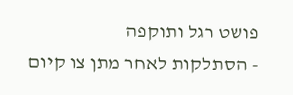פושט רגל ותוקפה
- הסתלקות לאחר מתן צו קיום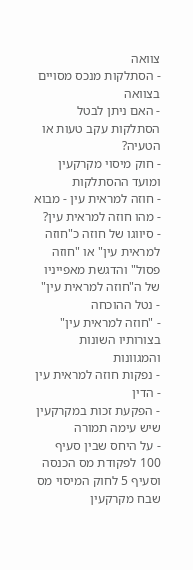צוואה
- הסתלקות מנכס מסויים בצוואה
- האם ניתן לבטל הסתלקות עקב טעות או הטעיה?
- חוק מיסוי מקרקעין ומועד ההסתלקות
- חוזה למראית עין - מבוא
- מהו חוזה למראית עין?
- סיווגו של חוזה כ"חוזה למראית עין" או "חוזה פסול" והדגשת מאפייניו של ה"חוזה למראית עין"
- נטל ההוכחה
- "חוזה למראית עין" בצורותיו השונות והמגוונות
- נפקות חוזה למראית עין
- הדין
- הפקעת זכות במקרקעין שיש עימה תמורה
- על היחס שבין סעיף 100 לפקודת מס הכנסה וסעיף 5 לחוק המיסוי מס שבח מקרקעין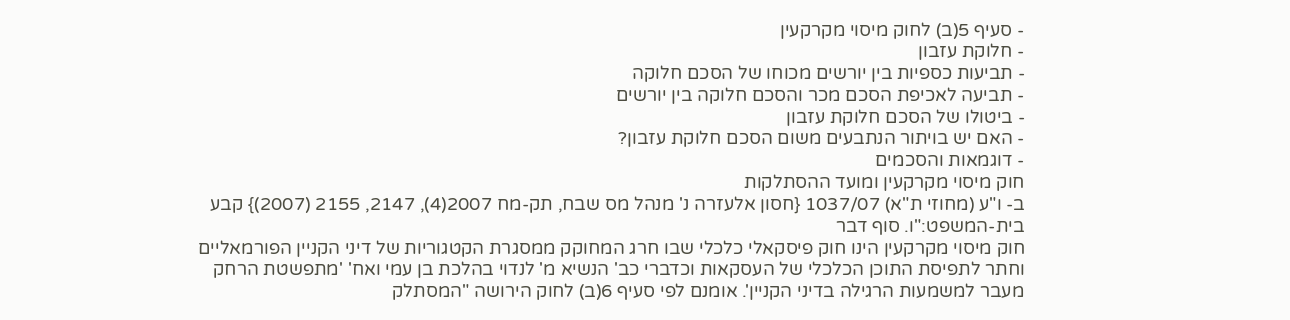- סעיף 5(ב) לחוק מיסוי מקרקעין
- חלוקת עזבון
- תביעות כספיות בין יורשים מכוחו של הסכם חלוקה
- תביעה לאכיפת הסכם מכר והסכם חלוקה בין יורשים
- ביטולו של הסכם חלוקת עזבון
- האם יש בויתור הנתבעים משום הסכם חלוקת עזבון?
- דוגמאות והסכמים
חוק מיסוי מקרקעין ומועד ההסתלקות
ב- ו"ע (מחוזי ת"א) 1037/07 {חסון אלעזרה נ' מנהל מס שבח, תק-מח 2007(4), 2147, 2155 (2007)} קבע בית-המשפט:"ו. סוף דבר
חוק מיסוי מקרקעין הינו חוק פיסקאלי כלכלי שבו חרג המחוקק ממסגרת הקטגוריות של דיני הקניין הפורמאליים וחתר לתפיסת התוכן הכלכלי של העסקאות וכדברי כב' הנשיא מ' לנדוי בהלכת בן עמי ואח' 'מתפשטת הרחק מעבר למשמעות הרגילה בדיני הקניין'. אומנם לפי סעיף 6(ב) לחוק הירושה "המסתלק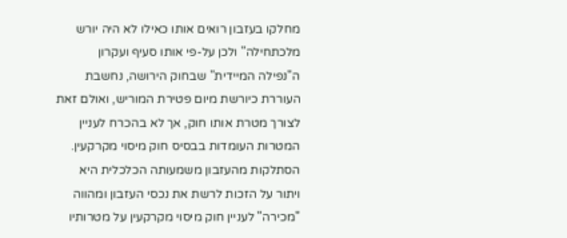מחלקו בעזבון רואים אותו כאילו לא היה יורש מלכתחילה" ולכן על-פי אותו סעיף ועקרון ה"נפילה המיידית" שבחוק הירושה, נחשבת העוררת כיורשת מיום פטירת המוריש, ואולם זאת לצורך מטרת אותו חוק, אך לא בהכרח לעניין המטרות העומדות בבסיס חוק מיסוי מקרקעין. הסתלקות מהעזבון משמעותה הכלכלית היא ויתור על הזכות לרשת את נכסי העזבון ומהווה "מכירה" לעניין חוק מיסוי מקרקעין על מטרותיו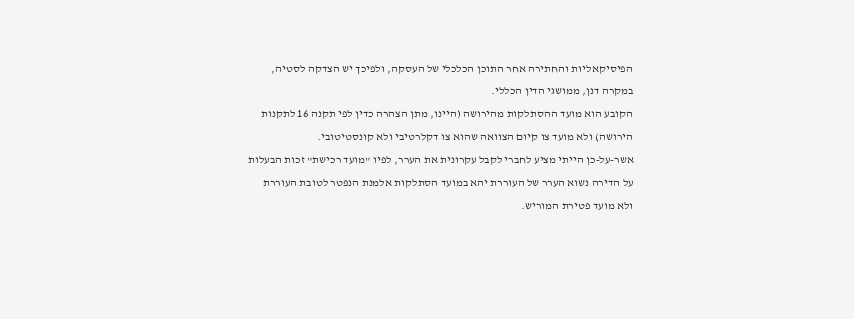הפיסיקאליות והחתירה אחר התוכן הכלכלי של העסקה, ולפיכך יש הצדקה לסטיה, במקרה דנן, ממושגי הדין הכללי.
הקובע הוא מועד ההסתלקות מהירושה (היינו, מתן הצהרה כדין לפי תקנה 16 לתקנות הירושה) ולא מועד צו קיום הצוואה שהוא צו דקלרטיבי ולא קונסטיטובי.
אשר-על-כן הייתי מציע לחברי לקבל עקרונית את הערר, לפיו "מועד רכישת" זכות הבעלות על הדירה נשוא הערר של העוררת יהא במועד הסתלקות אלמנת הנפטר לטובת העוררת ולא מועד פטירת המוריש.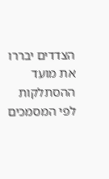הצדדים יבררו את מועד ההסתלקות לפי המסמכים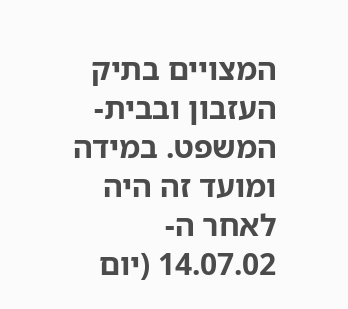המצויים בתיק העזבון ובבית-המשפט. במידה ומועד זה היה לאחר ה- 14.07.02 (יום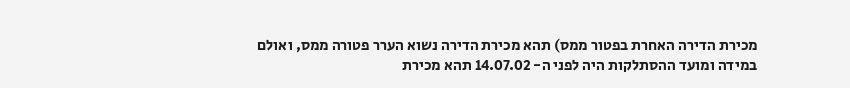מכירת הדירה האחרת בפטור ממס) תהא מכירת הדירה נשוא הערר פטורה ממס, ואולם במידה ומועד ההסתלקות היה לפני ה- 14.07.02 תהא מכירת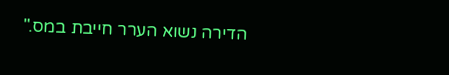הדירה נשוא הערר חייבת במס."